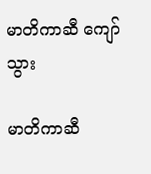မာတိကာဆီ ကျော်သွား

မာတိကာဆီ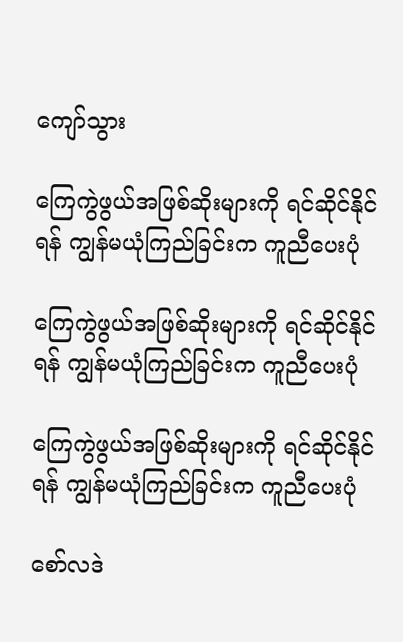ကျော်သွား

ကြေကွဲဖွယ်အဖြစ်ဆိုးများကို ရင်ဆိုင်နိုင်ရန် ကျွန်မယုံကြည်ခြင်းက ကူညီပေးပုံ

ကြေကွဲဖွယ်အဖြစ်ဆိုးများကို ရင်ဆိုင်နိုင်ရန် ကျွန်မယုံကြည်ခြင်းက ကူညီပေးပုံ

ကြေကွဲဖွယ်အဖြစ်ဆိုးများကို ရင်ဆိုင်နိုင်ရန် ကျွန်မယုံကြည်ခြင်းက ကူညီပေးပုံ

စော်လဒဲ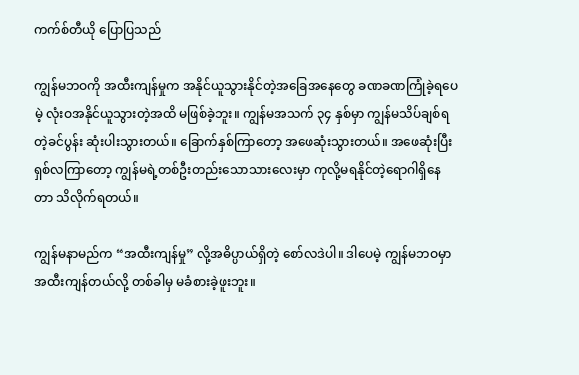ကက်စ်တီယို ပြောပြသည်

ကျွန်မဘဝကို အထီးကျန်မှုက အနိုင်ယူသွားနိုင်တဲ့အခြေအနေတွေ ခဏခဏကြုံခဲ့ရပေမဲ့ လုံးဝအနိုင်ယူသွားတဲ့အထိ မဖြစ်ခဲ့ဘူး။ ကျွန်မအသက် ၃၄ နှစ်မှာ ကျွန်မသိပ်ချစ်ရတဲ့ခင်ပွန်း ဆုံးပါးသွားတယ်။ ခြောက်နှစ်ကြာတော့ အဖေဆုံးသွားတယ်။ အဖေဆုံးပြီး ရှစ်လကြာတော့ ကျွန်မရဲ့တစ်ဦးတည်းသောသားလေးမှာ ကုလို့မရနိုင်တဲ့ရောဂါရှိနေတာ သိလိုက်ရတယ်။

ကျွန်မနာမည်က “အထီးကျန်မှု” လို့အဓိပ္ပာယ်ရှိတဲ့ စော်လဒဲပါ။ ဒါပေမဲ့ ကျွန်မဘဝမှာ အထီးကျန်တယ်လို့ တစ်ခါမှ မခံစားခဲ့ဖူးဘူး။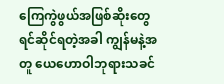ကြေကွဲဖွယ်အဖြစ်ဆိုးတွေ ရင်ဆိုင်ရတဲ့အခါ ကျွန်မနဲ့အတူ ယေဟောဝါဘုရားသခင်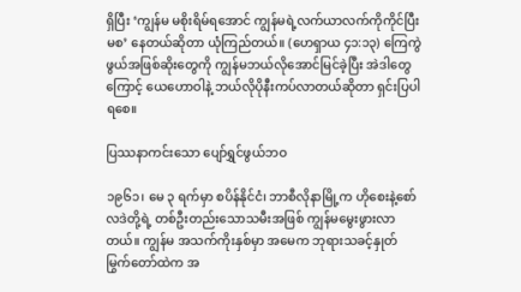ရှိပြီး ‘ကျွန်မ မစိုးရိမ်ရအောင် ကျွန်မရဲ့လက်ယာလက်ကိုကိုင်ပြီး မစ’ နေတယ်ဆိုတာ ယုံကြည်တယ်။ (ဟေရှာယ ၄၁:၁၃) ကြေကွဲဖွယ်အဖြစ်ဆိုးတွေကို ကျွန်မဘယ်လိုအောင်မြင်ခဲ့ပြီး အဲဒါတွေကြောင့် ယေဟောဝါနဲ့ ဘယ်လိုပိုနီးကပ်လာတယ်ဆိုတာ ရှင်းပြပါရစေ။

ပြဿနာကင်းသော ပျော်ရွှင်ဖွယ်ဘဝ

၁၉၆၁၊ မေ ၃ ရက်မှာ စပိန်နိုင်ငံ၊ ဘာစီလိုနာမြို့က ဟိုစေးနဲ့စော်လဒဲတို့ရဲ့ တစ်ဦးတည်းသောသမီးအဖြစ် ကျွန်မမွေးဖွားလာတယ်။ ကျွန်မ အသက်ကိုးနှစ်မှာ အမေက ဘုရားသခင့်နှုတ်မြွက်တော်ထဲက အ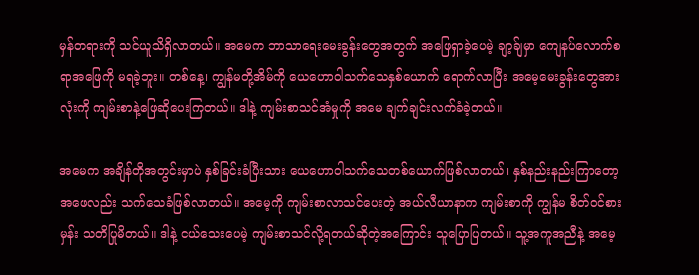မှန်တရားကို သင်ယူသိရှိလာတယ်။ အမေက ဘာသာရေးမေးခွန်းတွေအတွက် အဖြေရှာခဲ့ပေမဲ့ ချာ့ခ်ျမှာ ကျေနပ်လောက်စရာအဖြေကို မရခဲ့ဘူး။ တစ်နေ့၊ ကျွန်မတို့အိမ်ကို ယေဟောဝါသက်သေနှစ်ယောက် ရောက်လာပြီး အမေ့မေးခွန်းတွေအားလုံးကို ကျမ်းစာနဲ့ဖြေဆိုပေးကြတယ်။ ဒါနဲ့ ကျမ်းစာသင်အံမှုကို အမေ ချက်ချင်းလက်ခံခဲ့တယ်။

အမေက အချိန်တိုအတွင်းမှာပဲ နှစ်ခြင်းခံပြီးသား ယေဟောဝါသက်သေတစ်ယောက်ဖြစ်လာတယ်၊ နှစ်နည်းနည်းကြာတော့ အဖေလည်း သက်သေခံဖြစ်လာတယ်။ အမေ့ကို ကျမ်းစာလာသင်ပေးတဲ့ အယ်လီယာနာက ကျမ်းစာကို ကျွန်မ စိတ်ဝင်စားမှန်း သတိပြုမိတယ်။ ဒါနဲ့ ငယ်သေးပေမဲ့ ကျမ်းစာသင်လို့ရတယ်ဆိုတဲ့အကြောင်း သူပြောပြတယ်။ သူ့အကူအညီနဲ့ အမေ့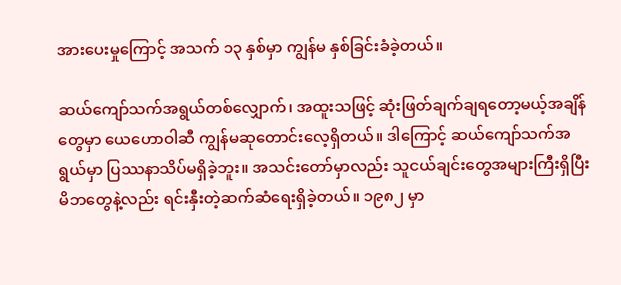အားပေးမှုကြောင့် အသက် ၁၃ နှစ်မှာ ကျွန်မ နှစ်ခြင်းခံခဲ့တယ်။

ဆယ်ကျော်သက်အရွယ်တစ်လျှောက်၊ အထူးသဖြင့် ဆုံးဖြတ်ချက်ချရတော့မယ့်အချိန်တွေမှာ ယေဟောဝါဆီ ကျွန်မဆုတောင်းလေ့ရှိတယ်။ ဒါကြောင့် ဆယ်ကျော်သက်အရွယ်မှာ ပြဿနာသိပ်မရှိခဲ့ဘူး။ အသင်းတော်မှာလည်း သူငယ်ချင်းတွေအများကြီးရှိပြီး မိဘတွေနဲ့လည်း ရင်းနှီးတဲ့ဆက်ဆံရေးရှိခဲ့တယ်။ ၁၉၈၂ မှာ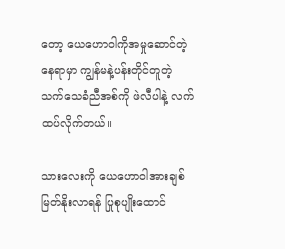တော့ ယေဟောဝါကိုအမှုဆောင်တဲ့နေရာမှာ ကျွန်မနဲ့ပန်းတိုင်တူတဲ့ သက်သေခံညီအစ်ကို ဖဲလီပါနဲ့ လက်ထပ်လိုက်တယ်။

သားလေးကို ယေဟောဝါအားချစ်မြတ်နိုးလာရန် ပြုစုပျိုးထောင်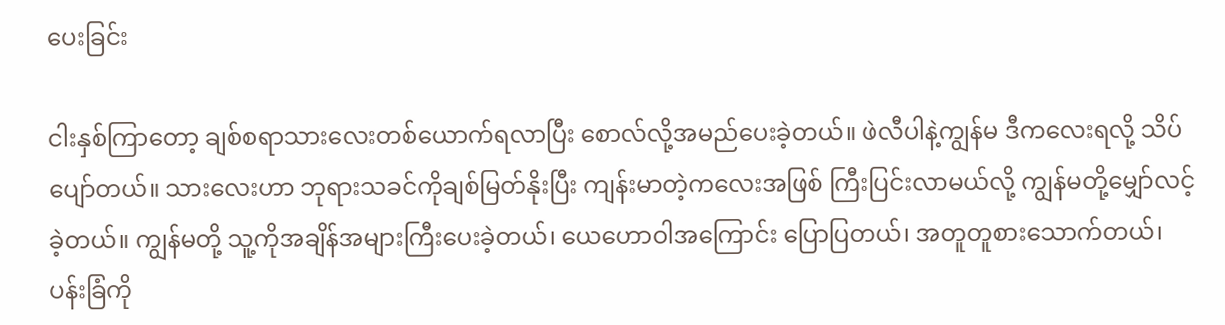ပေးခြင်း

ငါးနှစ်ကြာတော့ ချစ်စရာသားလေးတစ်ယောက်ရလာပြီး စောလ်လို့အမည်ပေးခဲ့တယ်။ ဖဲလီပါနဲ့ကျွန်မ ဒီကလေးရလို့ သိပ်ပျော်တယ်။ သားလေးဟာ ဘုရားသခင်ကိုချစ်မြတ်နိုးပြီး ကျန်းမာတဲ့ကလေးအဖြစ် ကြီးပြင်းလာမယ်လို့ ကျွန်မတို့မျှော်လင့်ခဲ့တယ်။ ကျွန်မတို့ သူ့ကိုအချိန်အများကြီးပေးခဲ့တယ်၊ ယေဟောဝါအကြောင်း ပြောပြတယ်၊ အတူတူစားသောက်တယ်၊ ပန်းခြံကို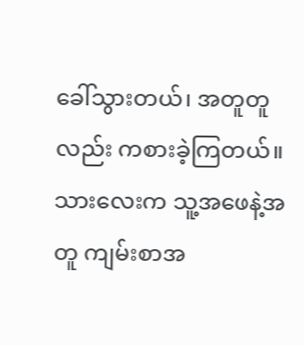ခေါ်သွားတယ်၊ အတူတူလည်း ကစားခဲ့ကြတယ်။ သားလေးက သူ့အဖေနဲ့အတူ ကျမ်းစာအ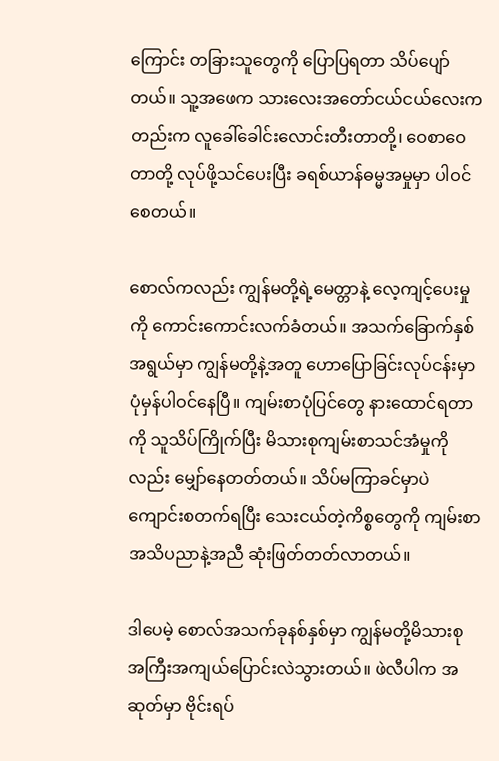ကြောင်း တခြားသူတွေကို ပြောပြရတာ သိပ်ပျော်တယ်။ သူ့အဖေက သားလေးအတော်ငယ်ငယ်လေးကတည်းက လူခေါ်ခေါင်းလောင်းတီးတာတို့၊ ဝေစာဝေတာတို့ လုပ်ဖို့သင်ပေးပြီး ခရစ်ယာန်ဓမ္မအမှုမှာ ပါဝင်စေတယ်။

စောလ်ကလည်း ကျွန်မတို့ရဲ့မေတ္တာနဲ့ လေ့ကျင့်ပေးမှုကို ကောင်းကောင်းလက်ခံတယ်။ အသက်ခြောက်နှစ်အရွယ်မှာ ကျွန်မတို့နဲ့အတူ ဟောပြောခြင်းလုပ်ငန်းမှာ ပုံမှန်ပါဝင်နေပြီ။ ကျမ်းစာပုံပြင်တွေ နားထောင်ရတာကို သူသိပ်ကြိုက်ပြီး မိသားစုကျမ်းစာသင်အံမှုကိုလည်း မျှော်နေတတ်တယ်။ သိပ်မကြာခင်မှာပဲ ကျောင်းစတက်ရပြီး သေးငယ်တဲ့ကိစ္စတွေကို ကျမ်းစာအသိပညာနဲ့အညီ ဆုံးဖြတ်တတ်လာတယ်။

ဒါပေမဲ့ စောလ်အသက်ခုနစ်နှစ်မှာ ကျွန်မတို့မိသားစု အကြီးအကျယ်ပြောင်းလဲသွားတယ်။ ဖဲလီပါက အဆုတ်မှာ ဗိုင်းရပ်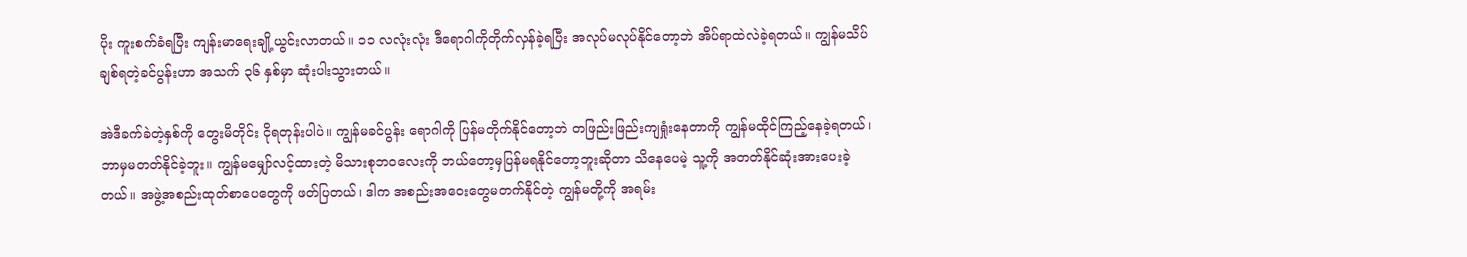ပိုး ကူးစက်ခံရပြီး ကျန်းမာရေးချို့ယွင်းလာတယ်။ ၁၁ လလုံးလုံး ဒီရောဂါကိုတိုက်လှန်ခဲ့ရပြီး အလုပ်မလုပ်နိုင်တော့ဘဲ အိပ်ရာထဲလဲခဲ့ရတယ်။ ကျွန်မသိပ်ချစ်ရတဲ့ခင်ပွန်းဟာ အသက် ၃၆ နှစ်မှာ ဆုံးပါးသွားတယ်။

အဲဒီခက်ခဲတဲ့နှစ်ကို တွေးမိတိုင်း ငိုရတုန်းပါပဲ။ ကျွန်မခင်ပွန်း ရောဂါကို ပြန်မတိုက်နိုင်တော့ဘဲ တဖြည်းဖြည်းကျရှုံးနေတာကို ကျွန်မထိုင်ကြည့်နေခဲ့ရတယ်၊ ဘာမှမတတ်နိုင်ခဲ့ဘူး။ ကျွန်မမျှော်လင့်ထားတဲ့ မိသားစုဘဝလေးကို ဘယ်တော့မှပြန်မရနိုင်တော့ဘူးဆိုတာ သိနေပေမဲ့ သူ့ကို အတတ်နိုင်ဆုံးအားပေးခဲ့တယ်။ အဖွဲ့အစည်းထုတ်စာပေတွေကို ဖတ်ပြတယ်၊ ဒါက အစည်းအဝေးတွေမတက်နိုင်တဲ့ ကျွန်မတို့ကို အရမ်း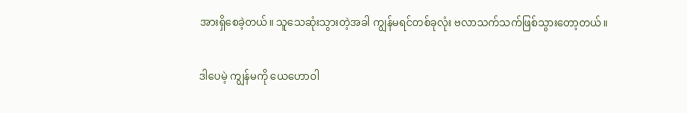အားရှိစေခဲ့တယ်။ သူသေဆုံးသွားတဲ့အခါ ကျွန်မရင်တစ်ခုလုံး ဗလာသက်သက်ဖြစ်သွားတော့တယ်။

ဒါပေမဲ့ ကျွန်မကို ယေဟောဝါ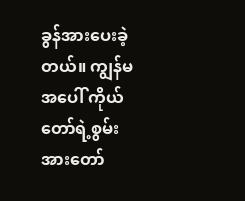ခွန်အားပေးခဲ့တယ်။ ကျွန်မအပေါ် ကိုယ်တော်ရဲ့စွမ်းအားတော်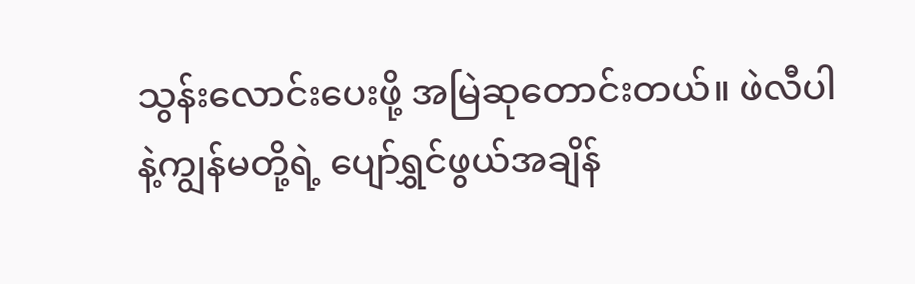သွန်းလောင်းပေးဖို့ အမြဲဆုတောင်းတယ်။ ဖဲလီပါနဲ့ကျွန်မတို့ရဲ့ ပျော်ရွှင်ဖွယ်အချိန်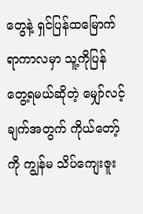တွေနဲ့ ရှင်ပြန်ထမြောက်ရာကာလမှာ သူ့ကိုပြန်တွေ့ရမယ်ဆိုတဲ့ မျှော်လင့်ချက်အတွက် ကိုယ်တော့်ကို ကျွန်မ သိပ်ကျေးဇူး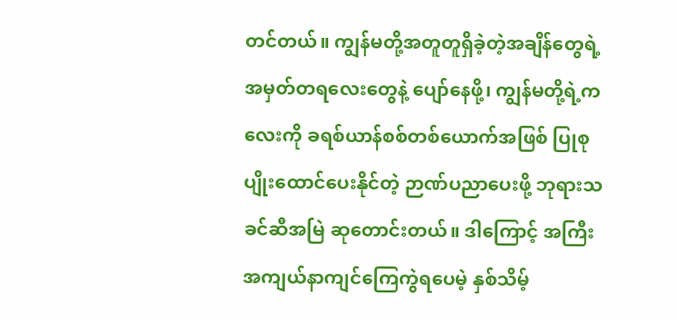တင်တယ်။ ကျွန်မတို့အတူတူရှိခဲ့တဲ့အချိန်တွေရဲ့ အမှတ်တရလေးတွေနဲ့ ပျော်နေဖို့၊ ကျွန်မတို့ရဲ့ကလေးကို ခရစ်ယာန်စစ်တစ်ယောက်အဖြစ် ပြုစုပျိုးထောင်ပေးနိုင်တဲ့ ဉာဏ်ပညာပေးဖို့ ဘုရားသခင်ဆီအမြဲ ဆုတောင်းတယ်။ ဒါကြောင့် အကြီးအကျယ်နာကျင်ကြေကွဲရပေမဲ့ နှစ်သိမ့်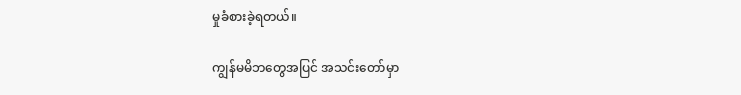မှုခံစားခဲ့ရတယ်။

ကျွန်မမိဘတွေအပြင် အသင်းတော်မှာ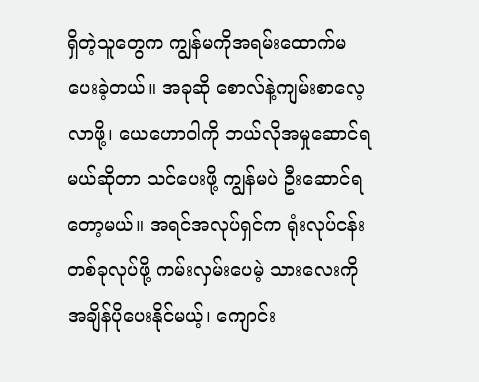ရှိတဲ့သူတွေက ကျွန်မကိုအရမ်းထောက်မပေးခဲ့တယ်။ အခုဆို စောလ်နဲ့ကျမ်းစာလေ့လာဖို့၊ ယေဟောဝါကို ဘယ်လိုအမှုဆောင်ရမယ်ဆိုတာ သင်ပေးဖို့ ကျွန်မပဲ ဦးဆောင်ရတော့မယ်။ အရင်အလုပ်ရှင်က ရုံးလုပ်ငန်းတစ်ခုလုပ်ဖို့ ကမ်းလှမ်းပေမဲ့ သားလေးကို အချိန်ပိုပေးနိုင်မယ့်၊ ကျောင်း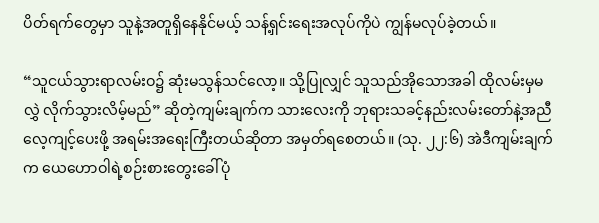ပိတ်ရက်တွေမှာ သူနဲ့အတူရှိနေနိုင်မယ့် သန့်ရှင်းရေးအလုပ်ကိုပဲ ကျွန်မလုပ်ခဲ့တယ်။

“သူငယ်သွားရာလမ်းဝ၌ ဆုံးမသွန်သင်လော့။ သို့ပြုလျှင် သူသည်အိုသောအခါ ထိုလမ်းမှမလွှဲ လိုက်သွားလိမ့်မည်” ဆိုတဲ့ကျမ်းချက်က သားလေးကို ဘုရားသခင့်နည်းလမ်းတော်နဲ့အညီ လေ့ကျင့်ပေးဖို့ အရမ်းအရေးကြီးတယ်ဆိုတာ အမှတ်ရစေတယ်။ (သု. ၂၂:၆) အဲဒီကျမ်းချက်က ယေဟောဝါရဲ့စဉ်းစားတွေးခေါ်ပုံ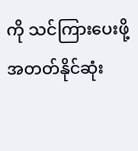ကို သင်ကြားပေးဖို့ အတတ်နိုင်ဆုံး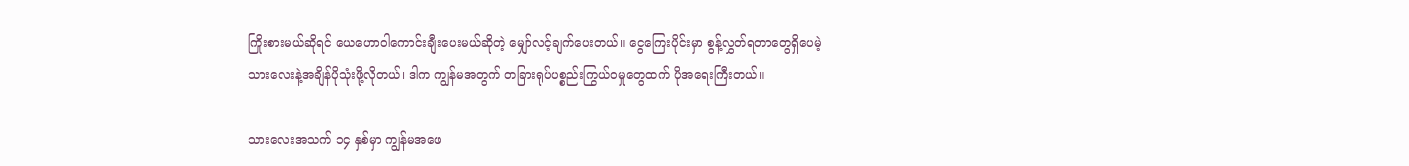ကြိုးစားမယ်ဆိုရင် ယေဟောဝါကောင်းချီးပေးမယ်ဆိုတဲ့ မျှော်လင့်ချက်ပေးတယ်။ ငွေကြေးပိုင်းမှာ စွန့်လွှတ်ရတာတွေရှိပေမဲ့ သားလေးနဲ့အချိန်ပိုသုံးဖို့လိုတယ်၊ ဒါက ကျွန်မအတွက် တခြားရုပ်ပစ္စည်းကြွယ်ဝမှုတွေထက် ပိုအရေးကြီးတယ်။

သားလေးအသက် ၁၄ နှစ်မှာ ကျွန်မအဖေ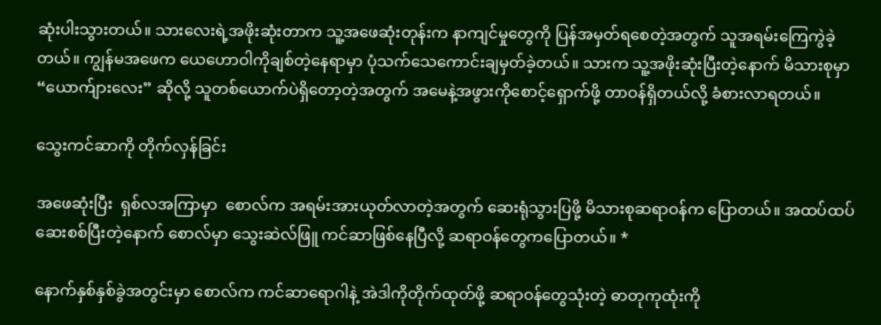ဆုံးပါးသွားတယ်။ သားလေးရဲ့အဖိုးဆုံးတာက သူ့အဖေဆုံးတုန်းက နာကျင်မှုတွေကို ပြန်အမှတ်ရစေတဲ့အတွက် သူအရမ်းကြေကွဲခဲ့တယ်။ ကျွန်မအဖေက ယေဟောဝါကိုချစ်တဲ့နေရာမှာ ပုံသက်သေကောင်းချမှတ်ခဲ့တယ်။ သားက သူ့အဖိုးဆုံးပြီးတဲ့နောက် မိသားစုမှာ “ယောက်ျားလေး” ဆိုလို့ သူတစ်ယောက်ပဲရှိတော့တဲ့အတွက် အမေနဲ့အဖွားကိုစောင့်ရှောက်ဖို့ တာဝန်ရှိတယ်လို့ ခံစားလာရတယ်။

သွေးကင်ဆာကို တိုက်လှန်ခြင်း

အဖေဆုံးပြီး  ရှစ်လအကြာမှာ  စောလ်က အရမ်းအားယုတ်လာတဲ့အတွက် ဆေးရုံသွားပြဖို့ မိသားစုဆရာဝန်က ပြောတယ်။ အထပ်ထပ်ဆေးစစ်ပြီးတဲ့နောက် စောလ်မှာ သွေးဆဲလ်ဖြူ ကင်ဆာဖြစ်နေပြီလို့ ဆရာဝန်တွေကပြောတယ်။ *

နောက်နှစ်နှစ်ခွဲအတွင်းမှာ စောလ်က ကင်ဆာရောဂါနဲ့ အဲဒါကိုတိုက်ထုတ်ဖို့ ဆရာဝန်တွေသုံးတဲ့ ဓာတုကုထုံးကို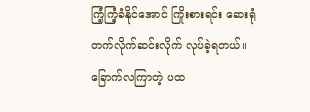ကြံ့ကြံ့ခံနိုင်အောင် ကြိုးစားရင်း ဆေးရုံတက်လိုက်ဆင်းလိုက် လုပ်ခဲ့ရတယ်။ ခြောက်လကြာတဲ့ ပထ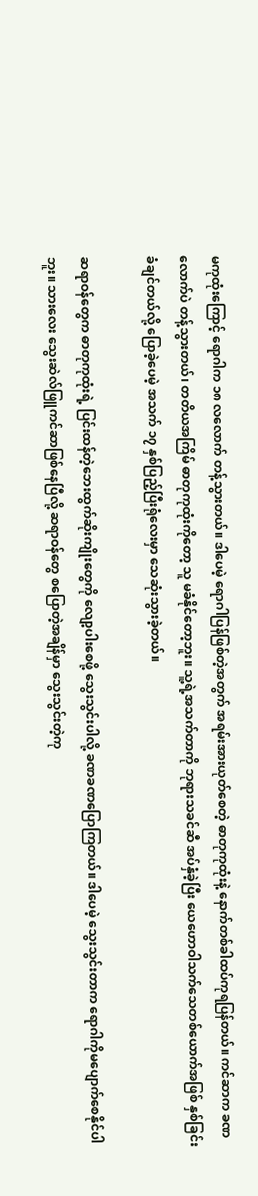မကုထုံးကြောင့် ရောဂါက ၁၈ လလောက် တန့်သွားတယ်။ ဒါပေမဲ့ ရောဂါပြန်ဖြစ်တဲ့အတွက် အရမ်းအားယုတ်စေတဲ့ ဓာတုကုထုံးနဲ့ နောက်တစ်ခါထပ်ကုရပြန်တယ်။ ကင်ဆာက ခဏလောက်ပဲ တန့်သွားတယ်၊ တတိယအကြိမ် ဓာတုကုထုံးကိုတော့ သူ မခံနိုင်တော့ဘူး။ သူ့ရဲ့အသက်တာကို ဘုရားသခင်ဆီ အပ်နှံခဲ့ပြီး ယေဟောဝါသက်သေတစ်ယောက်အဖြစ် နှစ်ခြင်းခံချင်တယ်လို့ ပြောခဲ့ပေမဲ့ အသက် ၁၇ နှစ်ပြည့်ပြီးရုံလေးမှာ သေဆုံးသွားခဲ့တယ်။

ဆရာဝန်တွေက ဓာတုကုထုံးရဲ့ ပြင်းထန်တဲ့ဘေးထွက်ဆိုးကျိုးတွေကို လျော့ပါးစေဖို့ သွေးသွင်းပါလို့ ခဏခဏပြောကြတယ်။ ဒါပေမဲ့ သွေးသွင်းတာက ရောဂါကိုမပျောက်စေနိုင်ပါဘူး။ သားလေး သွေးဆဲလ်ဖြူကင်ဆာဖြစ်နေပြီလို့ ဆရာဝန်တွေ စပြောတဲ့အချိန်မှာ သွေးသွင်းတဲ့ကု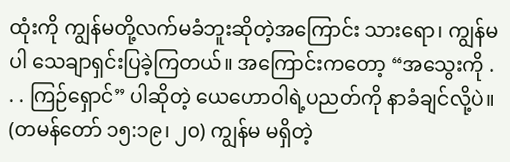ထုံးကို ကျွန်မတို့လက်မခံဘူးဆိုတဲ့အကြောင်း သားရော၊ ကျွန်မပါ သေချာရှင်းပြခဲ့ကြတယ်။ အကြောင်းကတော့ “အသွေးကို . . . ကြဉ်ရှောင်” ပါဆိုတဲ့ ယေဟောဝါရဲ့ပညတ်ကို နာခံချင်လို့ပဲ။ (တမန်တော် ၁၅:၁၉၊ ၂၀) ကျွန်မ မရှိတဲ့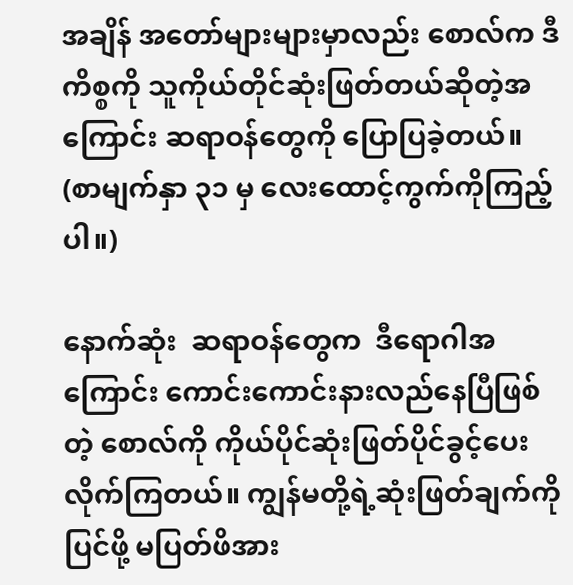အချိန် အတော်များများမှာလည်း စောလ်က ဒီကိစ္စကို သူကိုယ်တိုင်ဆုံးဖြတ်တယ်ဆိုတဲ့အကြောင်း ဆရာဝန်တွေကို ပြောပြခဲ့တယ်။ (စာမျက်နှာ ၃၁ မှ လေးထောင့်ကွက်ကိုကြည့်ပါ။)

နောက်ဆုံး  ဆရာဝန်တွေက  ဒီရောဂါအကြောင်း ကောင်းကောင်းနားလည်နေပြီဖြစ်တဲ့ စောလ်ကို ကိုယ်ပိုင်ဆုံးဖြတ်ပိုင်ခွင့်ပေးလိုက်ကြတယ်။ ကျွန်မတို့ရဲ့ဆုံးဖြတ်ချက်ကိုပြင်ဖို့ မပြတ်ဖိအား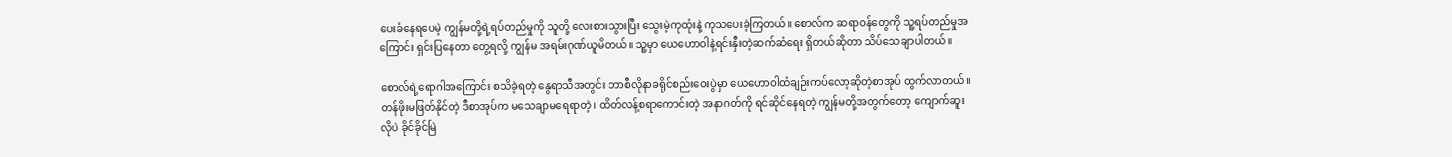ပေးခံနေရပေမဲ့ ကျွန်မတို့ရဲ့ရပ်တည်မှုကို သူတို့ လေးစားသွားပြီး သွေးမဲ့ကုထုံးနဲ့ ကုသပေးခဲ့ကြတယ်။ စောလ်က ဆရာဝန်တွေကို သူ့ရပ်တည်မှုအကြောင်း ရှင်းပြနေတာ တွေ့ရလို့ ကျွန်မ အရမ်းဂုဏ်ယူမိတယ်။ သူ့မှာ ယေဟောဝါနဲ့ရင်းနှီးတဲ့ဆက်ဆံရေး ရှိတယ်ဆိုတာ သိပ်သေချာပါတယ်။

စောလ်ရဲ့ရောဂါအကြောင်း စသိခဲ့ရတဲ့ နွေရာသီအတွင်း ဘာစီလိုနာခရိုင်စည်းဝေးပွဲမှာ ယေဟောဝါထံချဉ်းကပ်လော့ဆိုတဲ့စာအုပ် ထွက်လာတယ်။ တန်ဖိုးမဖြတ်နိုင်တဲ့ ဒီစာအုပ်က မသေချာမရေရာတဲ့၊ ထိတ်လန့်စရာကောင်းတဲ့ အနာဂတ်ကို ရင်ဆိုင်နေရတဲ့ ကျွန်မတို့အတွက်တော့ ကျောက်ဆူးလိုပဲ ခိုင်ခိုင်မြဲ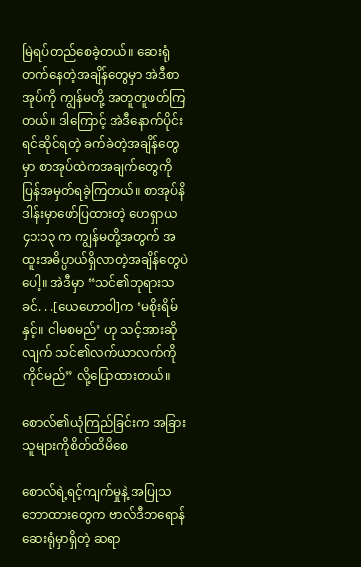မြဲရပ်တည်စေခဲ့တယ်။ ဆေးရုံတက်နေတဲ့အချိန်တွေမှာ အဲဒီစာအုပ်ကို ကျွန်မတို့ အတူတူဖတ်ကြတယ်။ ဒါကြောင့် အဲဒီနောက်ပိုင်း ရင်ဆိုင်ရတဲ့ ခက်ခဲတဲ့အချိန်တွေမှာ စာအုပ်ထဲကအချက်တွေကို ပြန်အမှတ်ရခဲ့ကြတယ်။ စာအုပ်နိဒါန်းမှာဖော်ပြထားတဲ့ ဟေရှာယ ၄၁:၁၃ က ကျွန်မတို့အတွက် အထူးအဓိပ္ပာယ်ရှိလာတဲ့အချိန်တွေပဲပေါ့။ အဲဒီမှာ “သင်၏ဘုရားသခင်. . .[ယေဟောဝါ]က ‘မစိုးရိမ်နှင့်။ ငါမစမည်’ ဟု သင့်အားဆိုလျက် သင်၏လက်ယာလက်ကိုကိုင်မည်” လို့ပြောထားတယ်။

စောလ်၏ယုံကြည်ခြင်းက အခြားသူများကိုစိတ်ထိမိစေ

စောလ်ရဲ့ရင့်ကျက်မှုနဲ့ အပြုသဘောထားတွေက ဗာလ်ဒီဘရောန်ဆေးရုံမှာရှိတဲ့ ဆရာ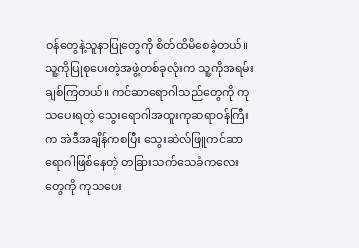ဝန်တွေနဲ့သူနာပြုတွေကို စိတ်ထိမိစေခဲ့တယ်။ သူ့ကိုပြုစုပေးတဲ့အဖွဲ့တစ်ခုလုံးက သူ့ကိုအရမ်းချစ်ကြတယ်။ ကင်ဆာရောဂါသည်တွေကို ကုသပေးရတဲ့ သွေးရောဂါအထူးကုဆရာဝန်ကြီးက အဲဒီအချိန်ကစပြီး သွေးဆဲလ်ဖြူကင်ဆာရောဂါဖြစ်နေတဲ့ တခြားသက်သေခံကလေးတွေကို ကုသပေး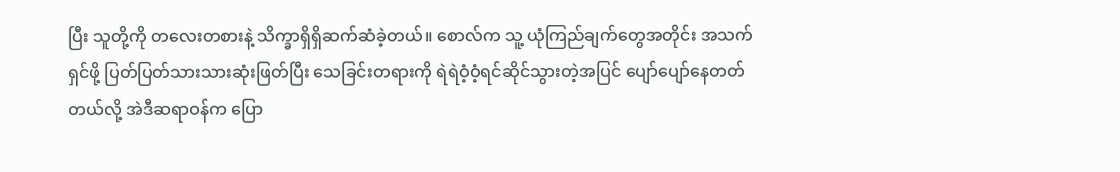ပြီး သူတို့ကို တလေးတစားနဲ့ သိက္ခာရှိရှိဆက်ဆံခဲ့တယ်။ စောလ်က သူ့ ယုံကြည်ချက်တွေအတိုင်း အသက်ရှင်ဖို့ ပြတ်ပြတ်သားသားဆုံးဖြတ်ပြီး သေခြင်းတရားကို ရဲရဲဝံ့ဝံ့ရင်ဆိုင်သွားတဲ့အပြင် ပျော်ပျော်နေတတ်တယ်လို့ အဲဒီဆရာဝန်က ပြော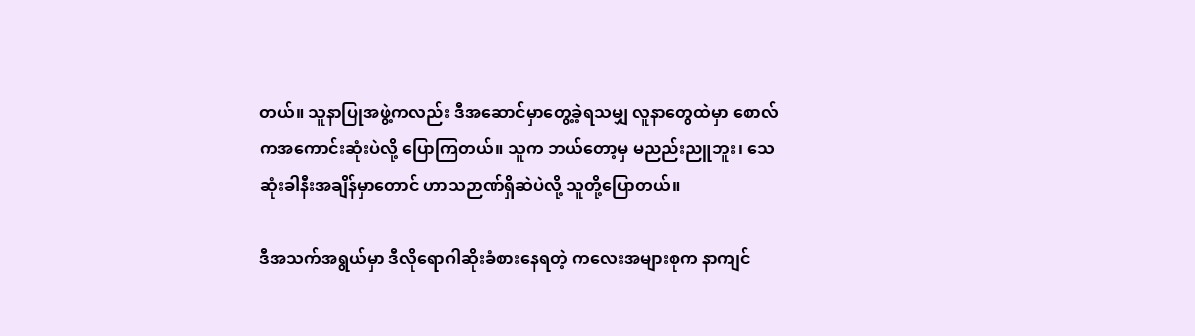တယ်။ သူနာပြုအဖွဲ့ကလည်း ဒီအဆောင်မှာတွေ့ခဲ့ရသမျှ လူနာတွေထဲမှာ စောလ်ကအကောင်းဆုံးပဲလို့ ပြောကြတယ်။ သူက ဘယ်တော့မှ မညည်းညူဘူး၊ သေဆုံးခါနီးအချိန်မှာတောင် ဟာသဉာဏ်ရှိဆဲပဲလို့ သူတို့ပြောတယ်။

ဒီအသက်အရွယ်မှာ ဒီလိုရောဂါဆိုးခံစားနေရတဲ့ ကလေးအများစုက နာကျင်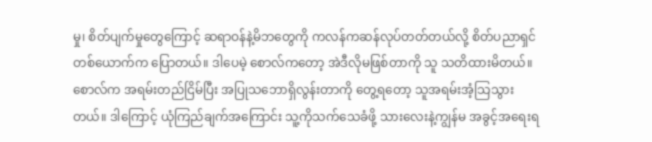မှု၊ စိတ်ပျက်မှုတွေကြောင့် ဆရာဝန်နဲ့မိဘတွေကို ကလန်ကဆန်လုပ်တတ်တယ်လို့ စိတ်ပညာရှင်တစ်ယောက်က ပြောတယ်။ ဒါပေမဲ့ စောလ်ကတော့ အဲဒီလိုမဖြစ်တာကို သူ သတိထားမိတယ်။ စောလ်က အရမ်းတည်ငြိမ်ပြီး အပြုသဘောရှိလွန်းတာကို တွေ့ရတော့ သူအရမ်းအံ့သြသွားတယ်။ ဒါကြောင့် ယုံကြည်ချက်အကြောင်း သူ့ကိုသက်သေခံဖို့ သားလေးနဲ့ကျွန်မ အခွင့်အရေးရ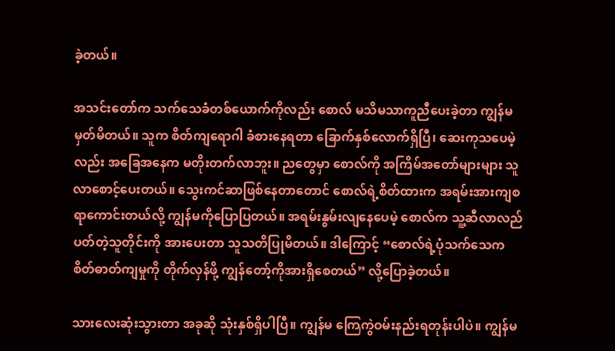ခဲ့တယ်။

အသင်းတော်က သက်သေခံတစ်ယောက်ကိုလည်း စောလ် မသိမသာကူညီပေးခဲ့တာ ကျွန်မမှတ်မိတယ်။ သူက စိတ်ကျရောဂါ ခံစားနေရတာ ခြောက်နှစ်လောက်ရှိပြီ၊ ဆေးကုသပေမဲ့လည်း အခြေအနေက မတိုးတက်လာဘူး။ ညတွေမှာ စောလ်ကို အကြိမ်အတော်များများ သူ လာစောင့်ပေးတယ်။ သွေးကင်ဆာဖြစ်နေတာတောင် စောလ်ရဲ့စိတ်ထားက အရမ်းအားကျစရာကောင်းတယ်လို့ ကျွန်မကိုပြောပြတယ်။ အရမ်းနွမ်းလျနေပေမဲ့ စောလ်က သူ့ဆီလာလည်ပတ်တဲ့သူတိုင်းကို အားပေးတာ သူသတိပြုမိတယ်။ ဒါကြောင့် “စောလ်ရဲ့ပုံသက်သေက စိတ်ဓာတ်ကျမှုကို တိုက်လှန်ဖို့ ကျွန်တော့်ကိုအားရှိစေတယ်” လို့ပြောခဲ့တယ်။

သားလေးဆုံးသွားတာ အခုဆို သုံးနှစ်ရှိပါပြီ။ ကျွန်မ ကြေကွဲဝမ်းနည်းရတုန်းပါပဲ။ ကျွန်မ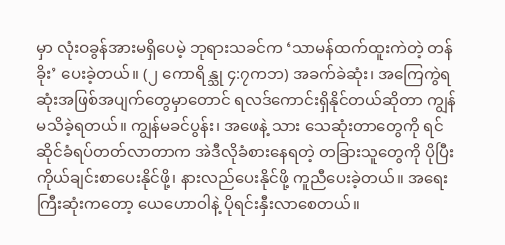မှာ လုံးဝခွန်အားမရှိပေမဲ့ ဘုရားသခင်က ‘သာမန်ထက်ထူးကဲတဲ့ တန်ခိုး’ ပေးခဲ့တယ်။ (၂ ကောရိန္သု ၄:၇ကဘ) အခက်ခဲဆုံး၊ အကြေကွဲရဆုံးအဖြစ်အပျက်တွေမှာတောင် ရလဒ်ကောင်းရှိနိုင်တယ်ဆိုတာ ကျွန်မသိခဲ့ရတယ်။ ကျွန်မခင်ပွန်း၊ အဖေနဲ့ သား သေဆုံးတာတွေကို ရင်ဆိုင်ခံရပ်တတ်လာတာက အဲဒီလိုခံစားနေရတဲ့ တခြားသူတွေကို ပိုပြီးကိုယ်ချင်းစာပေးနိုင်ဖို့၊ နားလည်ပေးနိုင်ဖို့ ကူညီပေးခဲ့တယ်။ အရေးကြီးဆုံးကတော့ ယေဟောဝါနဲ့ ပိုရင်းနှီးလာစေတယ်။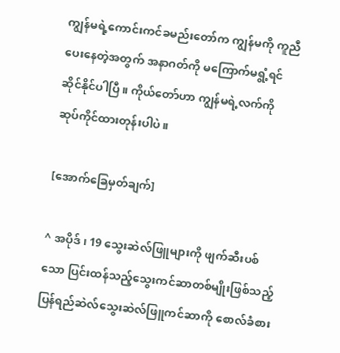ကျွန်မရဲ့ကောင်းကင်ခမည်းတော်က ကျွန်မကို ကူညီပေးနေတဲ့အတွက် အနာဂတ်ကို မကြောက်မရွံ့ရင်ဆိုင်နိုင်ပါပြီ။ ကိုယ်တော်ဟာ ကျွန်မရဲ့လက်ကို ဆုပ်ကိုင်ထားတုန်းပါပဲ။

[အောက်ခြေမှတ်ချက်]

^ အပိုဒ်၊ 19 သွေးဆဲလ်ဖြူများကို ဖျက်ဆီးပစ်သော ပြင်းထန်သည့်သွေးကင်ဆာတစ်မျိုးဖြစ်သည့် ပြန်ရည်ဆဲလ်သွေးဆဲလ်ဖြူကင်ဆာကို စောလ်ခံစား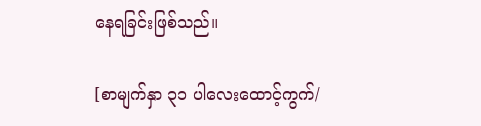နေရခြင်းဖြစ်သည်။

[စာမျက်နှာ ၃၁ ပါလေးထောင့်ကွက်/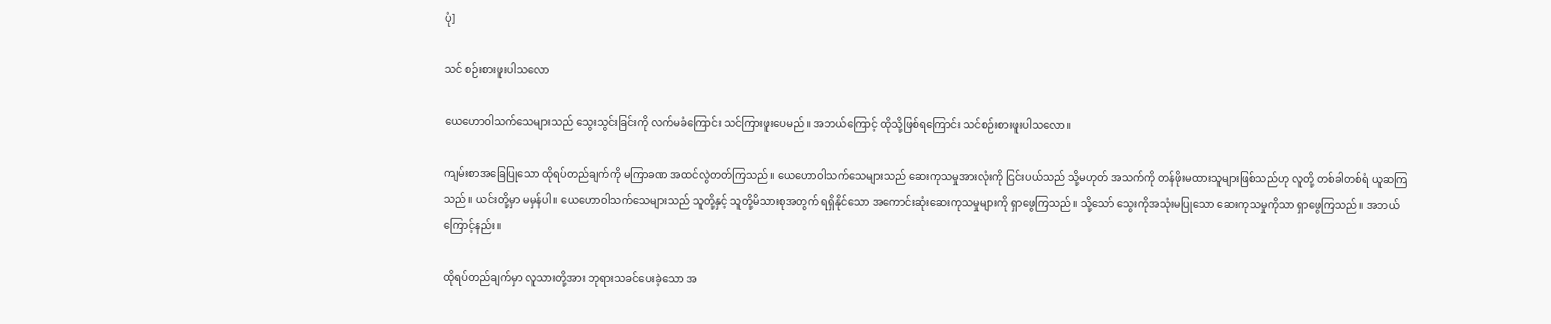ပုံ]

သင် စဉ်းစားဖူးပါသလော

ယေဟောဝါသက်သေများသည် သွေးသွင်းခြင်းကို လက်မခံကြောင်း သင်ကြားဖူးပေမည်။ အဘယ်ကြောင့် ထိုသို့ဖြစ်ရကြောင်း သင်စဉ်းစားဖူးပါသလော။

ကျမ်းစာအခြေပြုသော ထိုရပ်တည်ချက်ကို မကြာခဏ အထင်လွဲတတ်ကြသည်။ ယေဟောဝါသက်သေများသည် ဆေးကုသမှုအားလုံးကို ငြင်းပယ်သည် သို့မဟုတ် အသက်ကို တန်ဖိုးမထားသူများဖြစ်သည်ဟု လူတို့ တစ်ခါတစ်ရံ ယူဆကြသည်။ ယင်းတို့မှာ မမှန်ပါ။ ယေဟောဝါသက်သေများသည် သူတို့နှင့် သူတို့မိသားစုအတွက် ရရှိနိုင်သော အကောင်းဆုံးဆေးကုသမှုများကို ရှာဖွေကြသည်။ သို့သော် သွေးကိုအသုံးမပြုသော ဆေးကုသမှုကိုသာ ရှာဖွေကြသည်။ အဘယ်ကြောင့်နည်း။

ထိုရပ်တည်ချက်မှာ လူသားတို့အား ဘုရားသခင်ပေးခဲ့သော အ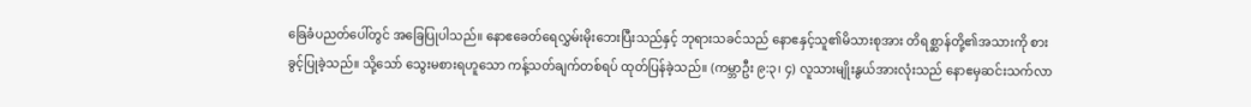ခြေခံပညတ်ပေါ်တွင် အခြေပြုပါသည်။ နောဧခေတ်ရေလွှမ်းမိုးဘေးပြီးသည်နှင့် ဘုရားသခင်သည် နောဧနှင့်သူ၏မိသားစုအား တိရစ္ဆာန်တို့၏အသားကို စားခွင့်ပြုခဲ့သည်။ သို့သော် သွေးမစားရဟူသော ကန့်သတ်ချက်တစ်ရပ် ထုတ်ပြန်ခဲ့သည်။ (ကမ္ဘာဦး ၉:၃၊ ၄) လူသားမျိုးနွယ်အားလုံးသည် နောဧမှဆင်းသက်လာ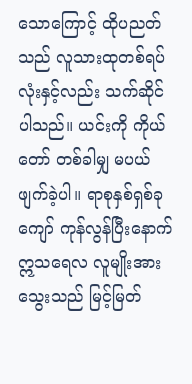သောကြောင့် ထိုပညတ်သည် လူသားထုတစ်ရပ်လုံးနှင့်လည်း သက်ဆိုင်ပါသည်။ ယင်းကို ကိုယ်တော် တစ်ခါမျှ မပယ်ဖျက်ခဲ့ပါ။ ရာစုနှစ်ရှစ်ခုကျော် ကုန်လွန်ပြီးနောက် ဣသရေလ လူမျိုးအား သွေးသည် မြင့်မြတ်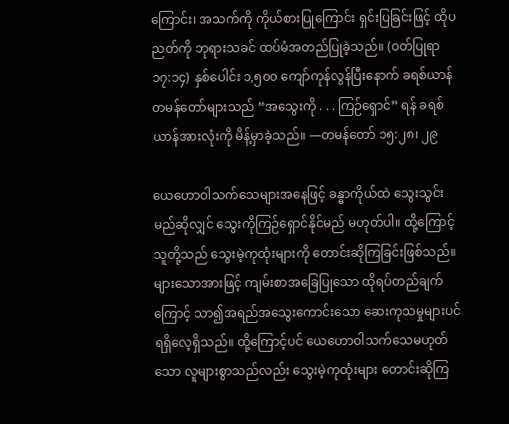ကြောင်း၊ အသက်ကို ကိုယ်စားပြုကြောင်း ရှင်းပြခြင်းဖြင့် ထိုပညတ်ကို ဘုရားသခင် ထပ်မံအတည်ပြုခဲ့သည်။ (ဝတ်ပြုရာ ၁၇:၁၄) နှစ်ပေါင်း ၁,၅၀၀ ကျော်ကုန်လွန်ပြီးနောက် ခရစ်ယာန်တမန်တော်များသည် “အသွေးကို . . . ကြဉ်ရှောင်” ရန် ခရစ်ယာန်အားလုံးကို မိန့်မှာခဲ့သည်။ —တမန်တော် ၁၅:၂၈၊ ၂၉

ယေဟောဝါသက်သေများအနေဖြင့် ခန္ဓာကိုယ်ထဲ သွေးသွင်းမည်ဆိုလျှင် သွေးကိုကြဉ်ရှောင်နိုင်မည် မဟုတ်ပါ။ ထို့ကြောင့် သူတို့သည် သွေးမဲ့ကုထုံးများကို တောင်းဆိုကြခြင်းဖြစ်သည်။ များသောအားဖြင့် ကျမ်းစာအခြေပြုသော ထိုရပ်တည်ချက်ကြောင့် သာ၍အရည်အသွေးကောင်းသော ဆေးကုသမှုများပင် ရရှိလေ့ရှိသည်။ ထို့ကြောင့်ပင် ယေဟောဝါသက်သေမဟုတ်သော လူများစွာသည်လည်း သွေးမဲ့ကုထုံးများ တောင်းဆိုကြ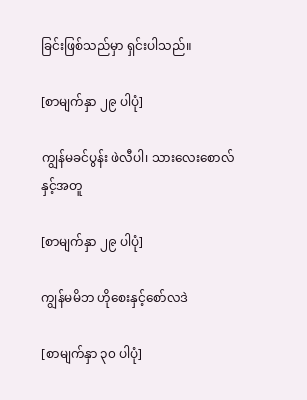ခြင်းဖြစ်သည်မှာ ရှင်းပါသည်။

[စာမျက်နှာ ၂၉ ပါပုံ]

ကျွန်မခင်ပွန်း ဖဲလီပါ၊ သားလေးစောလ်နှင့်အတူ

[စာမျက်နှာ ၂၉ ပါပုံ]

ကျွန်မမိဘ ဟိုစေးနှင့်စော်လဒဲ

[စာမျက်နှာ ၃၀ ပါပုံ]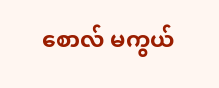စောလ် မကွယ်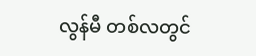လွန်မီ တစ်လတွင်